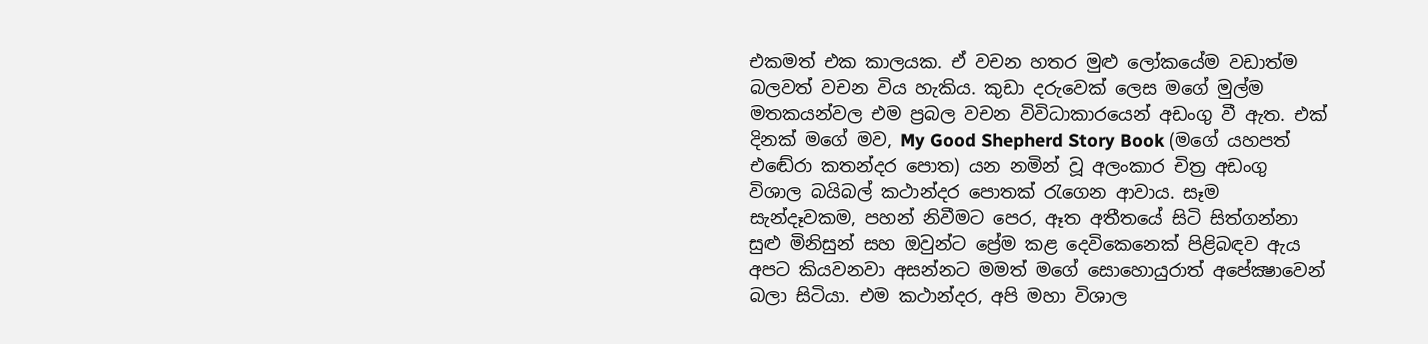එකමත් එක කාලයක. ඒ වචන හතර මුළු ලෝකයේම වඩාත්ම බලවත් වචන විය හැකිය. කුඩා දරුවෙක් ලෙස මගේ මුල්ම මතකයන්වල එම ප්‍රබල වචන විවිධාකාරයෙන් අඩංගු වී ඇත. එක් දිනක් මගේ මව, My Good Shepherd Story Book (මගේ යහපත් එඬේරා කතන්දර පොත) යන නමින් වූ අලංකාර චිත්‍ර අඩංගු විශාල බයිබල් කථාන්දර පොතක් රැගෙන ආවාය. සෑම සැන්දෑවකම, පහන් නිවීමට පෙර, ඈත අතීතයේ සිටි සිත්ගන්නා සුළු මිනිසුන් සහ ඔවුන්ට ප්‍රේම කළ දෙවිකෙනෙක් පිළිබඳව ඇය අපට කියවනවා අසන්නට මමත් මගේ සොහොයුරාත් අපේක්‍ෂාවෙන් බලා සිටියා. එම කථාන්දර, අපි මහා විශාල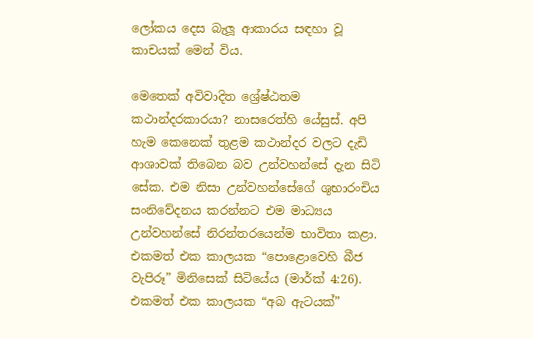ලෝකය දෙස බැලූ ආකාරය සඳහා වූ කාචයක් මෙන් විය.

මෙතෙක් අවිවාදිත ශ්‍රේෂ්ඨතම කථාන්දරකාරයා? නාසරෙත්හි යේසුස්. අපි හැම කෙනෙක් තුළම කථාන්දර වලට දැඩි ආශාවක් තිබෙන බව උන්වහන්සේ දැන සිටි සේක. එම නිසා උන්වහන්සේගේ ශුභාරංචිය සංනිවේදනය කරන්නට එම මාධ්‍යය උන්වහන්සේ නිරන්තරයෙන්ම භාවිතා කළා. එකමත් එක කාලයක “පොළොවෙහි බීජ වැපිරූ” මිනිසෙක් සිටියේය (මාර්ක් 4:26). එකමත් එක කාලයක “අබ ඇටයක්”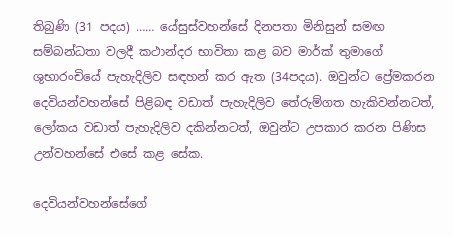තිබුණි (31 පදය) …… යේසුස්වහන්සේ දිනපතා මිනිසුන් සමඟ සම්බන්ධතා වලදී කථාන්දර භාවිතා කළ බව මාර්ක් තුමාගේ ශුභාරංචියේ පැහැදිලිව සඳහන් කර ඇත (34පදය). ඔවුන්ට ප්‍රේමකරන දෙවියන්වහන්සේ පිළිබඳ වඩාත් පැහැදිලිව තේරුම්ගත හැකිවන්නටත්, ලෝකය වඩාත් පැහැදිලිව දකින්නටත්, ඔවුන්ට උපකාර කරන පිණිස උන්වහන්සේ එසේ කළ සේක.

දෙවියන්වහන්සේගේ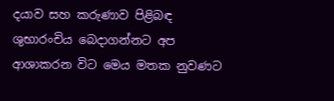දයාව සහ කරුණාව පිළිබඳ ශුභාරංචිය බෙදාගන්නට අප ආශාකරන විට මෙය මතක නුවණට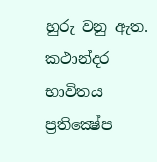හුරු වනු ඇත. කථාන්දර භාවිතය ප්‍රතික්‍ෂේප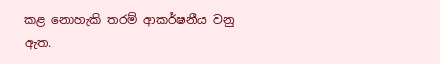කළ නොහැකි තරම් ආකර්ෂනීය වනු ඇත.